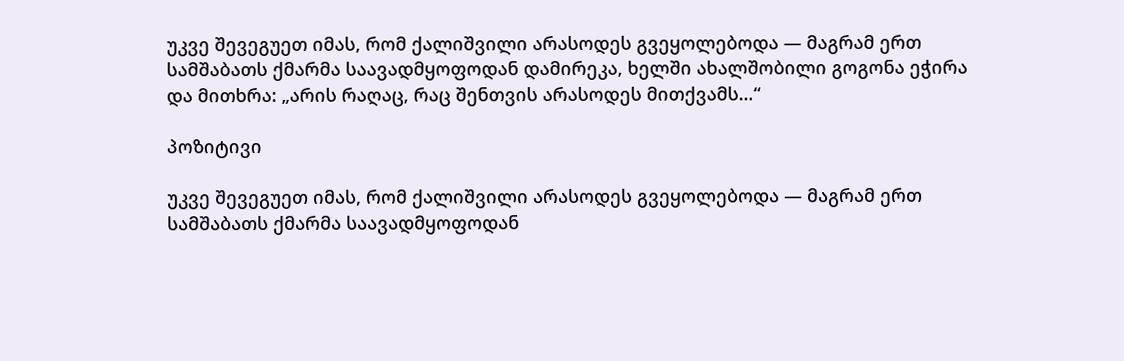უკვე შევეგუეთ იმას, რომ ქალიშვილი არასოდეს გვეყოლებოდა — მაგრამ ერთ სამშაბათს ქმარმა საავადმყოფოდან დამირეკა, ხელში ახალშობილი გოგონა ეჭირა და მითხრა: „არის რაღაც, რაც შენთვის არასოდეს მითქვამს…“

პოზიტივი

უკვე შევეგუეთ იმას, რომ ქალიშვილი არასოდეს გვეყოლებოდა — მაგრამ ერთ სამშაბათს ქმარმა საავადმყოფოდან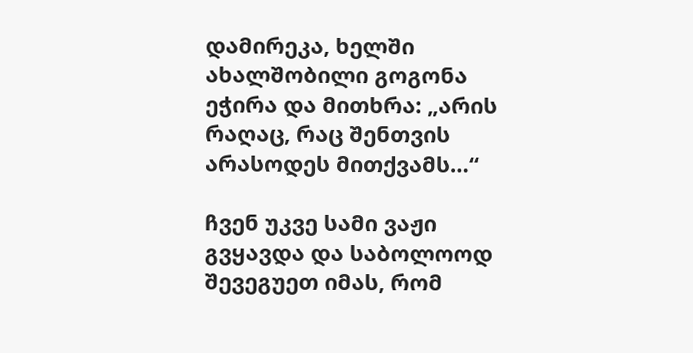დამირეკა, ხელში ახალშობილი გოგონა ეჭირა და მითხრა: „არის რაღაც, რაც შენთვის არასოდეს მითქვამს…“

ჩვენ უკვე სამი ვაჟი გვყავდა და საბოლოოდ შევეგუეთ იმას, რომ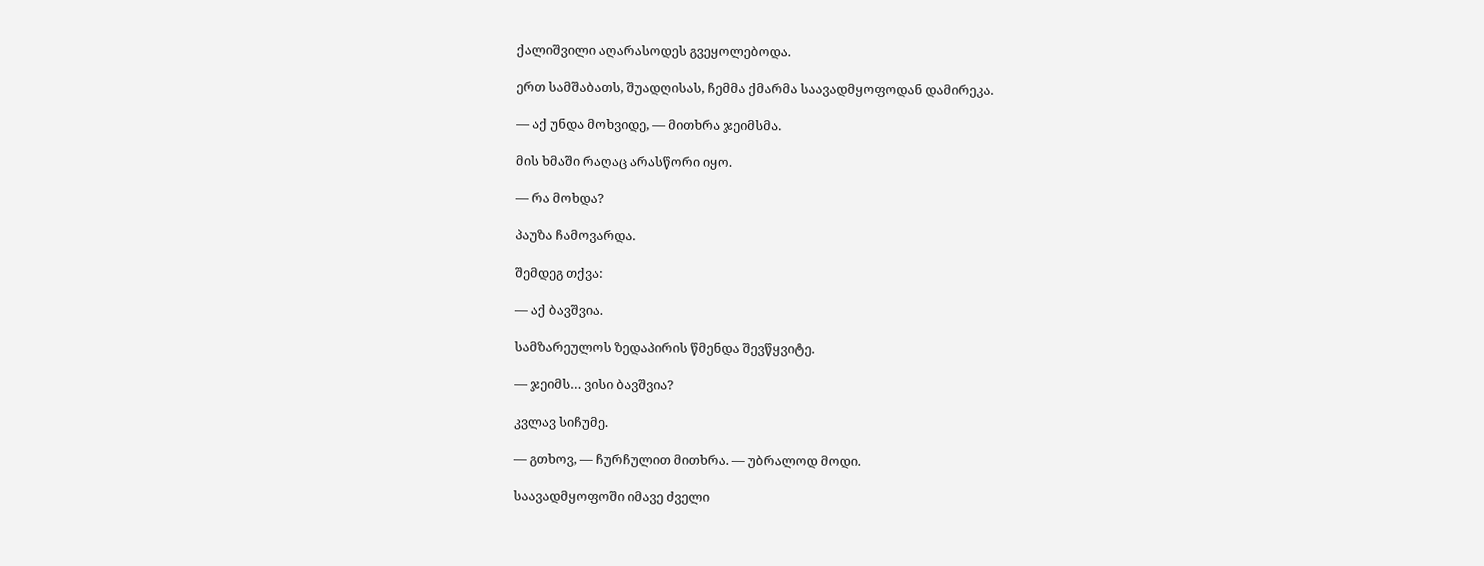ქალიშვილი აღარასოდეს გვეყოლებოდა.

ერთ სამშაბათს, შუადღისას, ჩემმა ქმარმა საავადმყოფოდან დამირეკა.

— აქ უნდა მოხვიდე, — მითხრა ჯეიმსმა.

მის ხმაში რაღაც არასწორი იყო.

— რა მოხდა?

პაუზა ჩამოვარდა.

შემდეგ თქვა:

— აქ ბავშვია.

სამზარეულოს ზედაპირის წმენდა შევწყვიტე.

— ჯეიმს… ვისი ბავშვია?

კვლავ სიჩუმე.

— გთხოვ, — ჩურჩულით მითხრა. — უბრალოდ მოდი.

საავადმყოფოში იმავე ძველი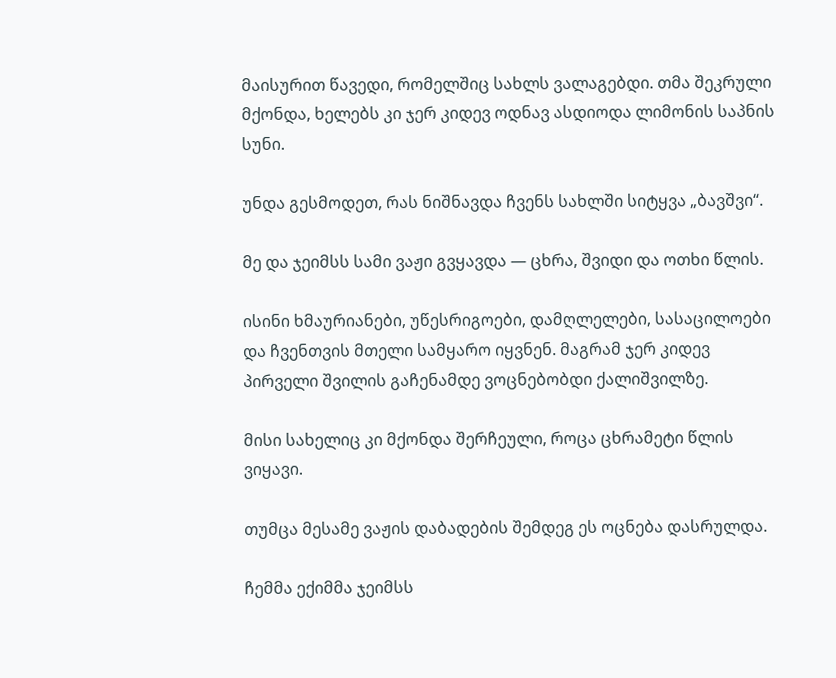მაისურით წავედი, რომელშიც სახლს ვალაგებდი. თმა შეკრული მქონდა, ხელებს კი ჯერ კიდევ ოდნავ ასდიოდა ლიმონის საპნის სუნი.

უნდა გესმოდეთ, რას ნიშნავდა ჩვენს სახლში სიტყვა „ბავშვი“.

მე და ჯეიმსს სამი ვაჟი გვყავდა — ცხრა, შვიდი და ოთხი წლის.

ისინი ხმაურიანები, უწესრიგოები, დამღლელები, სასაცილოები და ჩვენთვის მთელი სამყარო იყვნენ. მაგრამ ჯერ კიდევ პირველი შვილის გაჩენამდე ვოცნებობდი ქალიშვილზე.

მისი სახელიც კი მქონდა შერჩეული, როცა ცხრამეტი წლის ვიყავი.

თუმცა მესამე ვაჟის დაბადების შემდეგ ეს ოცნება დასრულდა.

ჩემმა ექიმმა ჯეიმსს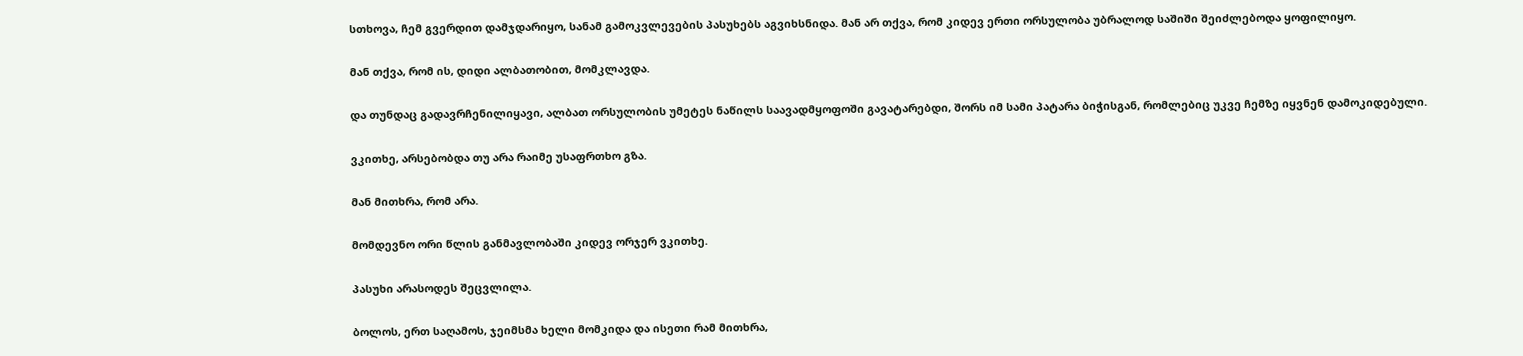სთხოვა, ჩემ გვერდით დამჯდარიყო, სანამ გამოკვლევების პასუხებს აგვიხსნიდა. მან არ თქვა, რომ კიდევ ერთი ორსულობა უბრალოდ საშიში შეიძლებოდა ყოფილიყო.

მან თქვა, რომ ის, დიდი ალბათობით, მომკლავდა.

და თუნდაც გადავრჩენილიყავი, ალბათ ორსულობის უმეტეს ნაწილს საავადმყოფოში გავატარებდი, შორს იმ სამი პატარა ბიჭისგან, რომლებიც უკვე ჩემზე იყვნენ დამოკიდებული.

ვკითხე, არსებობდა თუ არა რაიმე უსაფრთხო გზა.

მან მითხრა, რომ არა.

მომდევნო ორი წლის განმავლობაში კიდევ ორჯერ ვკითხე.

პასუხი არასოდეს შეცვლილა.

ბოლოს, ერთ საღამოს, ჯეიმსმა ხელი მომკიდა და ისეთი რამ მითხრა,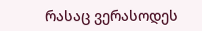რასაც ვერასოდეს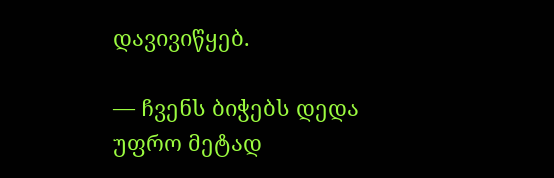დავივიწყებ.

— ჩვენს ბიჭებს დედა უფრო მეტად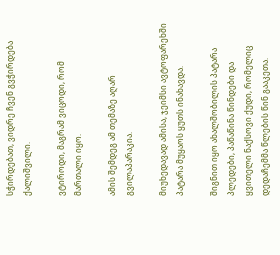სჭირდებათ, ვიდრე ჩვენ გვჭირდება ქალიშვილი.

ვტიროდი, მაგრამ ვიცოდი, რომ მართალი იყო.

ამის შემდეგ ამ თემაზე აღარ გვილაპარაკია.

მიუხედავად ამისა, ჯეიმსი ავტოფარეხში პატარა მუყაოს ყუთს ინახავდა.

შიგნით იყო ახალშობილის პატარა პლედები, პაწაწინა წინდები და ყვითელი ნაქსოვი ქუდი, რომელიც დედაჩემმა წლების წინ გააკეთა.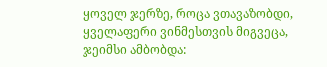ყოველ ჯერზე, როცა ვთავაზობდი, ყველაფერი ვინმესთვის მიგვეცა, ჯეიმსი ამბობდა: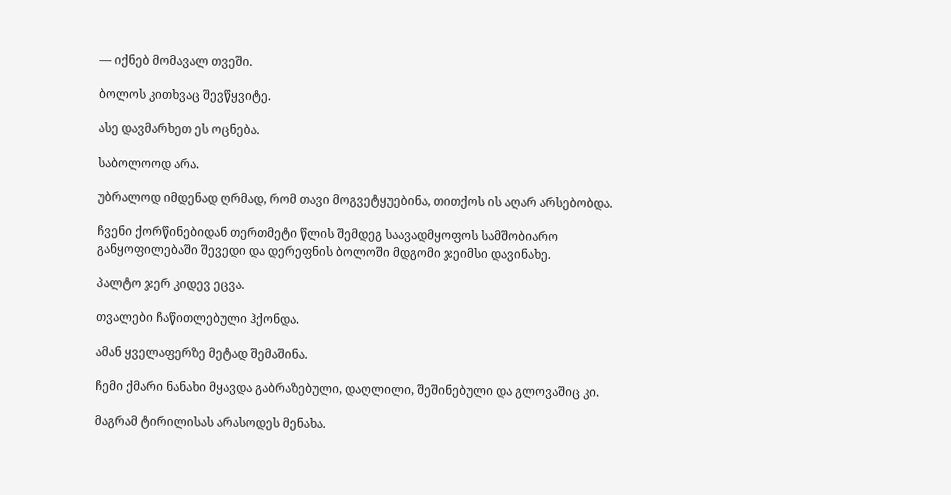— იქნებ მომავალ თვეში.

ბოლოს კითხვაც შევწყვიტე.

ასე დავმარხეთ ეს ოცნება.

საბოლოოდ არა.

უბრალოდ იმდენად ღრმად, რომ თავი მოგვეტყუებინა, თითქოს ის აღარ არსებობდა.

ჩვენი ქორწინებიდან თერთმეტი წლის შემდეგ საავადმყოფოს სამშობიარო განყოფილებაში შევედი და დერეფნის ბოლოში მდგომი ჯეიმსი დავინახე.

პალტო ჯერ კიდევ ეცვა.

თვალები ჩაწითლებული ჰქონდა.

ამან ყველაფერზე მეტად შემაშინა.

ჩემი ქმარი ნანახი მყავდა გაბრაზებული, დაღლილი, შეშინებული და გლოვაშიც კი.

მაგრამ ტირილისას არასოდეს მენახა.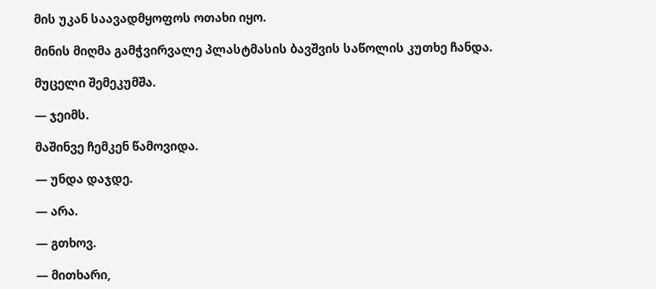მის უკან საავადმყოფოს ოთახი იყო.

მინის მიღმა გამჭვირვალე პლასტმასის ბავშვის საწოლის კუთხე ჩანდა.

მუცელი შემეკუმშა.

— ჯეიმს.

მაშინვე ჩემკენ წამოვიდა.

— უნდა დაჯდე.

— არა.

— გთხოვ.

— მითხარი,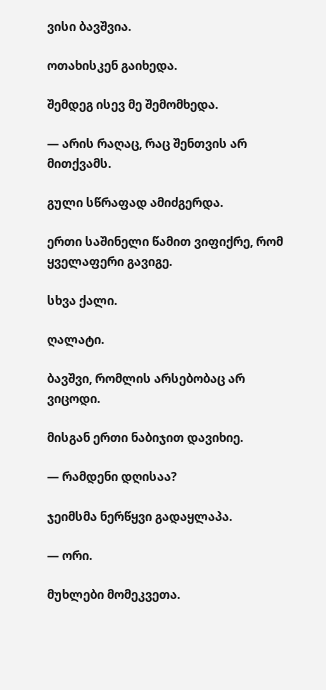ვისი ბავშვია.

ოთახისკენ გაიხედა.

შემდეგ ისევ მე შემომხედა.

— არის რაღაც, რაც შენთვის არ მითქვამს.

გული სწრაფად ამიძგერდა.

ერთი საშინელი წამით ვიფიქრე, რომ ყველაფერი გავიგე.

სხვა ქალი.

ღალატი.

ბავშვი, რომლის არსებობაც არ ვიცოდი.

მისგან ერთი ნაბიჯით დავიხიე.

— რამდენი დღისაა?

ჯეიმსმა ნერწყვი გადაყლაპა.

— ორი.

მუხლები მომეკვეთა.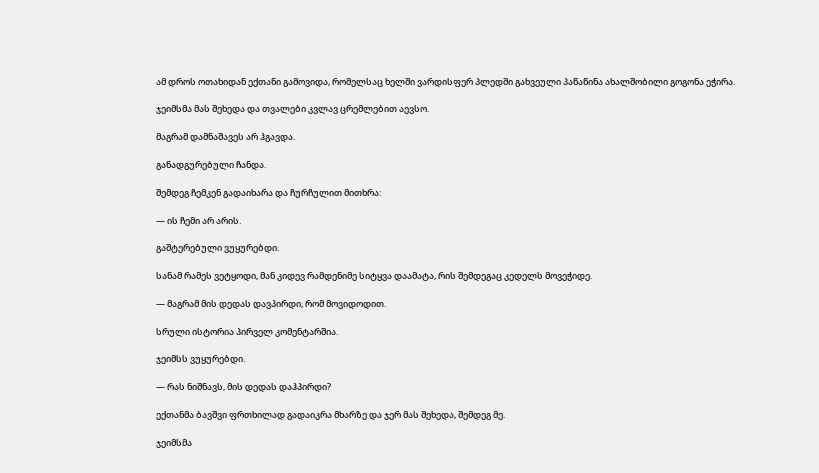ამ დროს ოთახიდან ექთანი გამოვიდა, რომელსაც ხელში ვარდისფერ პლედში გახვეული პაწაწინა ახალშობილი გოგონა ეჭირა.

ჯეიმსმა მას შეხედა და თვალები კვლავ ცრემლებით აევსო.

მაგრამ დამნაშავეს არ ჰგავდა.

განადგურებული ჩანდა.

შემდეგ ჩემკენ გადაიხარა და ჩურჩულით მითხრა:

— ის ჩემი არ არის.

გაშტერებული ვუყურებდი.

სანამ რამეს ვეტყოდი, მან კიდევ რამდენიმე სიტყვა დაამატა, რის შემდეგაც კედელს მოვეჭიდე.

— მაგრამ მის დედას დავპირდი, რომ მოვიდოდით.

სრული ისტორია პირველ კომენტარშია.

ჯეიმსს ვუყურებდი.

— რას ნიშნავს, მის დედას დაჰპირდი?

ექთანმა ბავშვი ფრთხილად გადაიკრა მხარზე და ჯერ მას შეხედა, შემდეგ მე.

ჯეიმსმა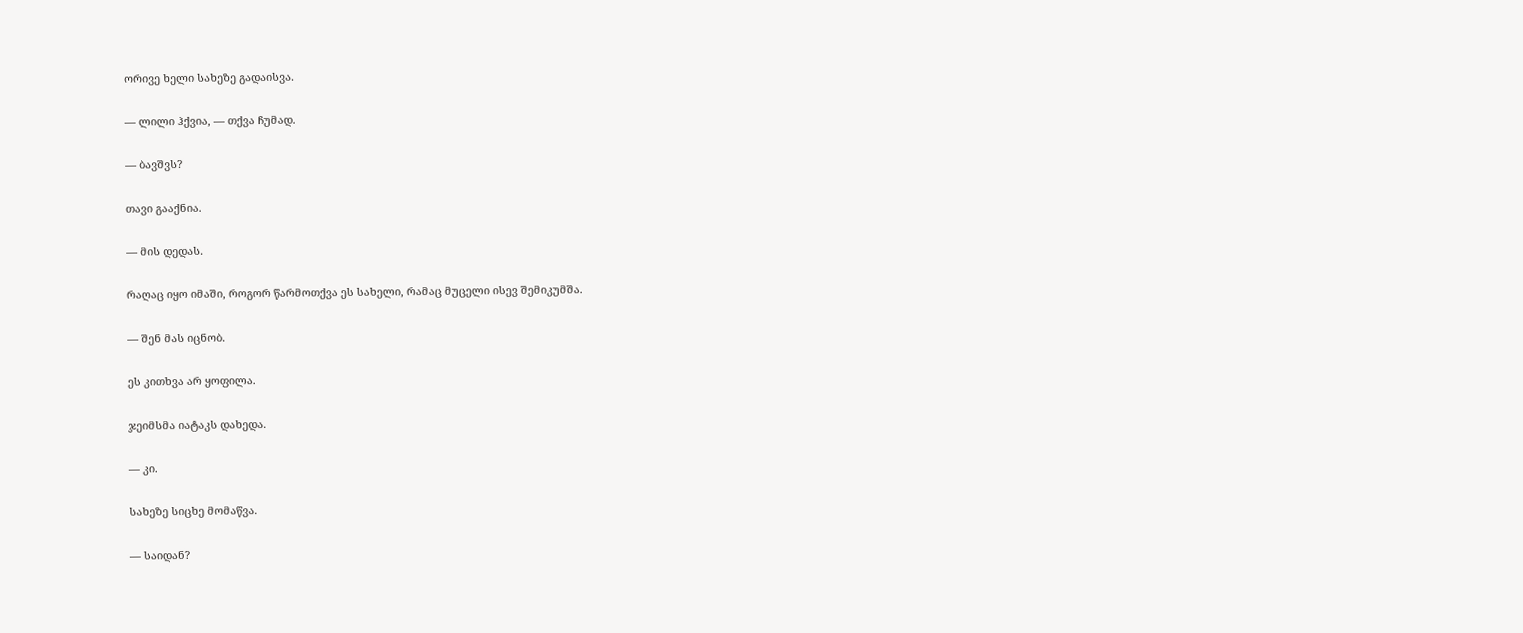ორივე ხელი სახეზე გადაისვა.

— ლილი ჰქვია, — თქვა ჩუმად.

— ბავშვს?

თავი გააქნია.

— მის დედას.

რაღაც იყო იმაში, როგორ წარმოთქვა ეს სახელი, რამაც მუცელი ისევ შემიკუმშა.

— შენ მას იცნობ.

ეს კითხვა არ ყოფილა.

ჯეიმსმა იატაკს დახედა.

— კი.

სახეზე სიცხე მომაწვა.

— საიდან?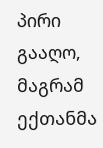პირი გააღო, მაგრამ ექთანმა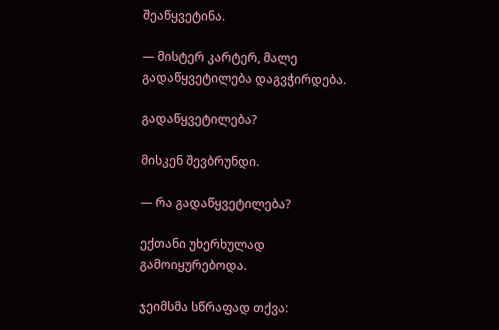შეაწყვეტინა.

— მისტერ კარტერ, მალე გადაწყვეტილება დაგვჭირდება.

გადაწყვეტილება?

მისკენ შევბრუნდი.

— რა გადაწყვეტილება?

ექთანი უხერხულად გამოიყურებოდა.

ჯეიმსმა სწრაფად თქვა: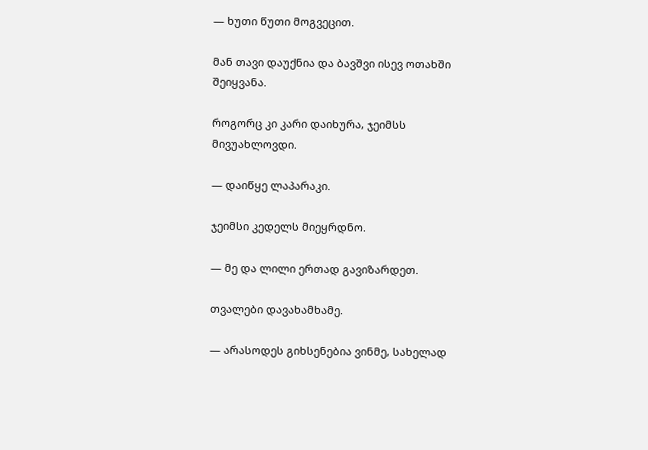— ხუთი წუთი მოგვეცით.

მან თავი დაუქნია და ბავშვი ისევ ოთახში შეიყვანა.

როგორც კი კარი დაიხურა, ჯეიმსს მივუახლოვდი.

— დაიწყე ლაპარაკი.

ჯეიმსი კედელს მიეყრდნო.

— მე და ლილი ერთად გავიზარდეთ.

თვალები დავახამხამე.

— არასოდეს გიხსენებია ვინმე, სახელად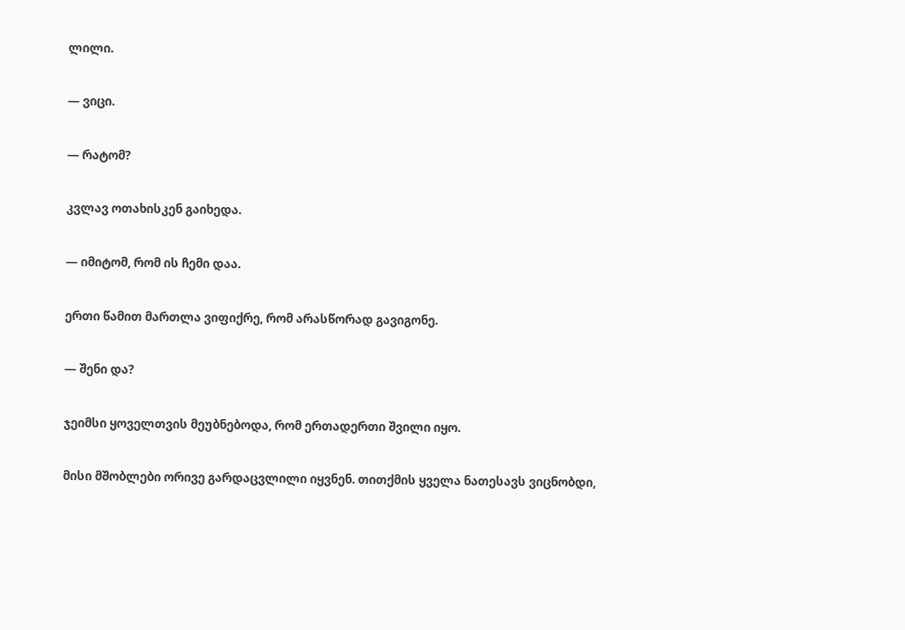ლილი.

— ვიცი.

— რატომ?

კვლავ ოთახისკენ გაიხედა.

— იმიტომ, რომ ის ჩემი დაა.

ერთი წამით მართლა ვიფიქრე, რომ არასწორად გავიგონე.

— შენი და?

ჯეიმსი ყოველთვის მეუბნებოდა, რომ ერთადერთი შვილი იყო.

მისი მშობლები ორივე გარდაცვლილი იყვნენ. თითქმის ყველა ნათესავს ვიცნობდი,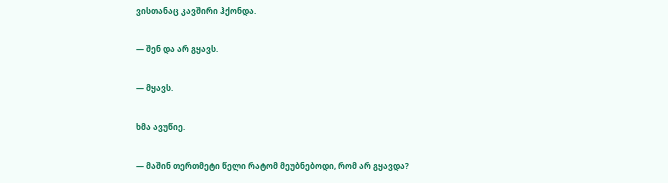ვისთანაც კავშირი ჰქონდა.

— შენ და არ გყავს.

— მყავს.

ხმა ავუწიე.

— მაშინ თერთმეტი წელი რატომ მეუბნებოდი, რომ არ გყავდა?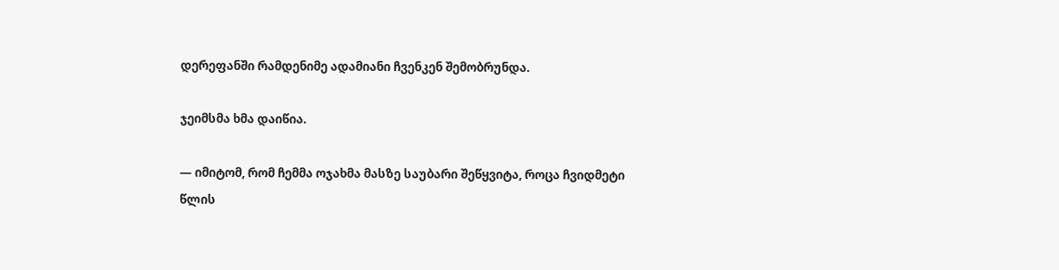დერეფანში რამდენიმე ადამიანი ჩვენკენ შემობრუნდა.

ჯეიმსმა ხმა დაიწია.

— იმიტომ, რომ ჩემმა ოჯახმა მასზე საუბარი შეწყვიტა, როცა ჩვიდმეტი წლის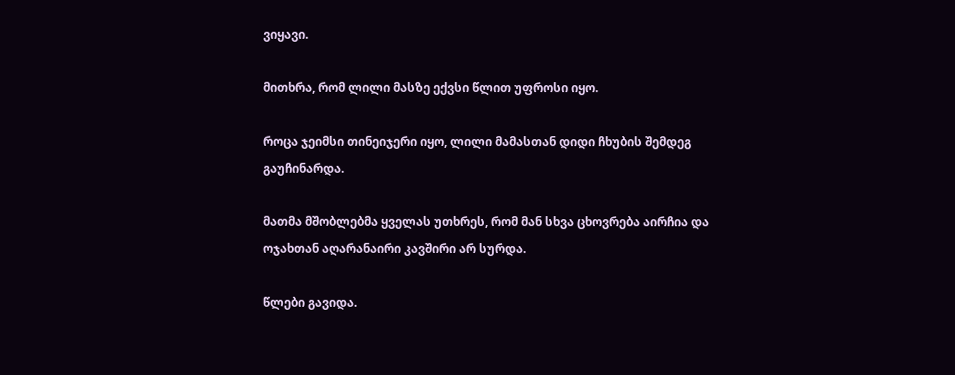ვიყავი.

მითხრა, რომ ლილი მასზე ექვსი წლით უფროსი იყო.

როცა ჯეიმსი თინეიჯერი იყო, ლილი მამასთან დიდი ჩხუბის შემდეგ გაუჩინარდა.

მათმა მშობლებმა ყველას უთხრეს, რომ მან სხვა ცხოვრება აირჩია და ოჯახთან აღარანაირი კავშირი არ სურდა.

წლები გავიდა.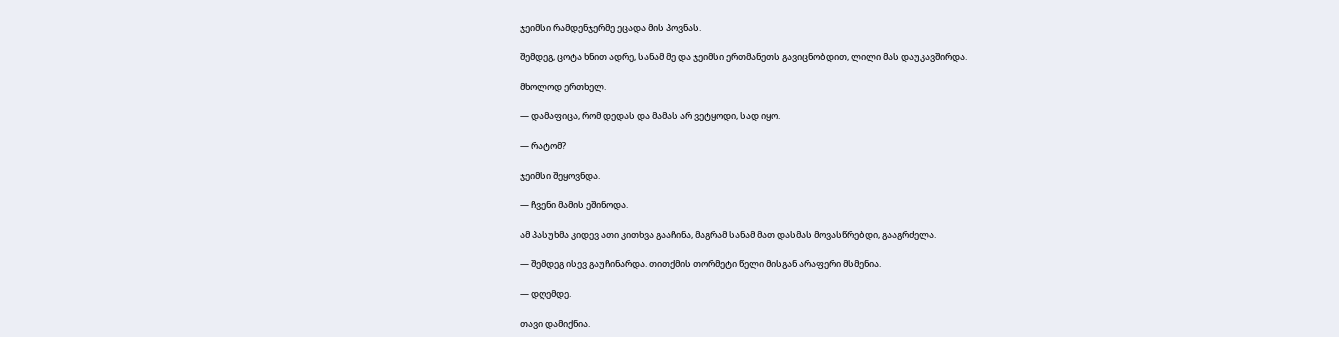ჯეიმსი რამდენჯერმე ეცადა მის პოვნას.

შემდეგ, ცოტა ხნით ადრე, სანამ მე და ჯეიმსი ერთმანეთს გავიცნობდით, ლილი მას დაუკავშირდა.

მხოლოდ ერთხელ.

— დამაფიცა, რომ დედას და მამას არ ვეტყოდი, სად იყო.

— რატომ?

ჯეიმსი შეყოვნდა.

— ჩვენი მამის ეშინოდა.

ამ პასუხმა კიდევ ათი კითხვა გააჩინა, მაგრამ სანამ მათ დასმას მოვასწრებდი, გააგრძელა.

— შემდეგ ისევ გაუჩინარდა. თითქმის თორმეტი წელი მისგან არაფერი მსმენია.

— დღემდე.

თავი დამიქნია.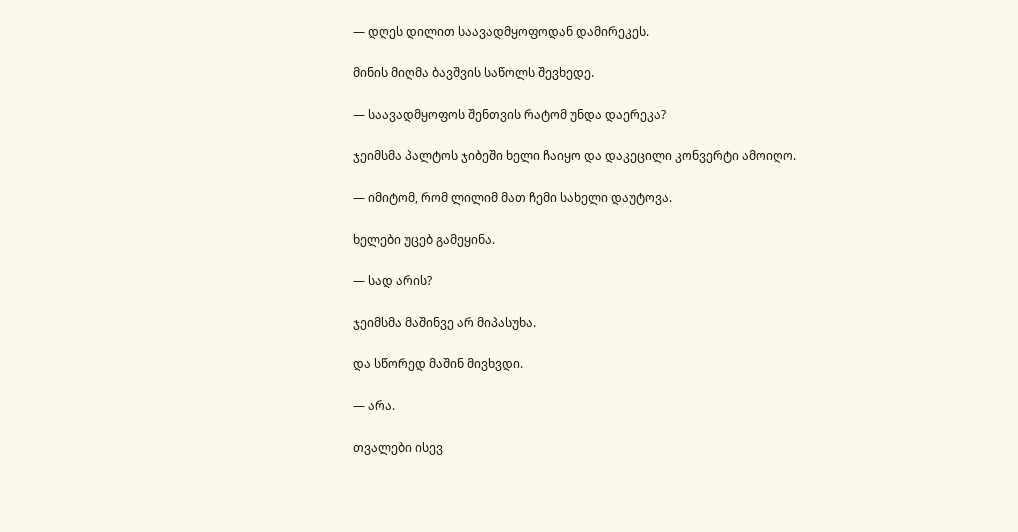— დღეს დილით საავადმყოფოდან დამირეკეს.

მინის მიღმა ბავშვის საწოლს შევხედე.

— საავადმყოფოს შენთვის რატომ უნდა დაერეკა?

ჯეიმსმა პალტოს ჯიბეში ხელი ჩაიყო და დაკეცილი კონვერტი ამოიღო.

— იმიტომ, რომ ლილიმ მათ ჩემი სახელი დაუტოვა.

ხელები უცებ გამეყინა.

— სად არის?

ჯეიმსმა მაშინვე არ მიპასუხა.

და სწორედ მაშინ მივხვდი.

— არა.

თვალები ისევ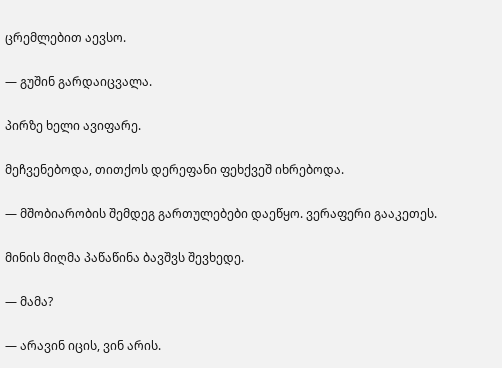ცრემლებით აევსო.

— გუშინ გარდაიცვალა.

პირზე ხელი ავიფარე.

მეჩვენებოდა, თითქოს დერეფანი ფეხქვეშ იხრებოდა.

— მშობიარობის შემდეგ გართულებები დაეწყო. ვერაფერი გააკეთეს.

მინის მიღმა პაწაწინა ბავშვს შევხედე.

— მამა?

— არავინ იცის, ვინ არის.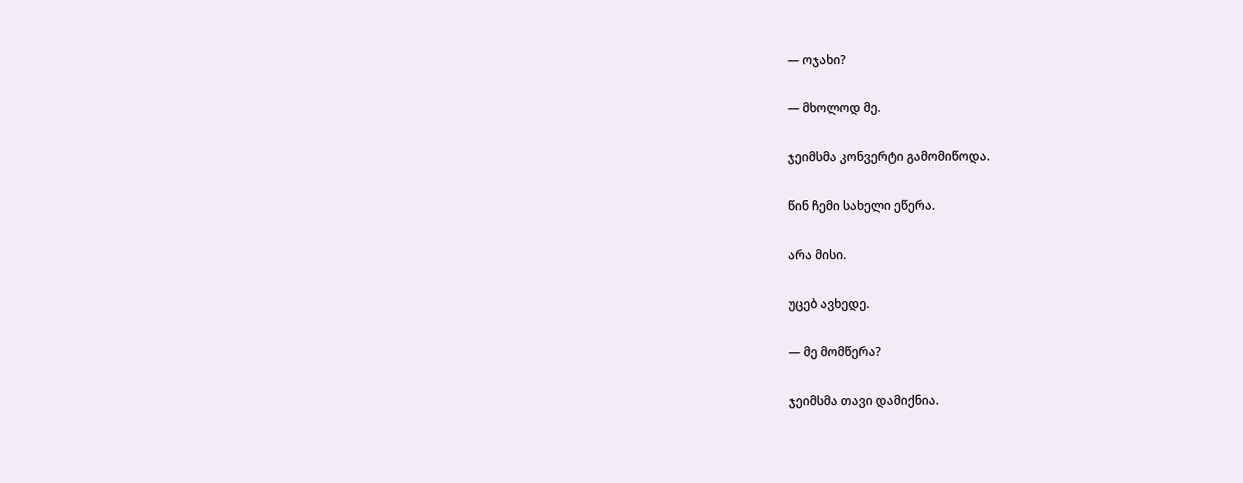— ოჯახი?

— მხოლოდ მე.

ჯეიმსმა კონვერტი გამომიწოდა.

წინ ჩემი სახელი ეწერა.

არა მისი.

უცებ ავხედე.

— მე მომწერა?

ჯეიმსმა თავი დამიქნია.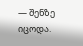— შენზე იცოდა.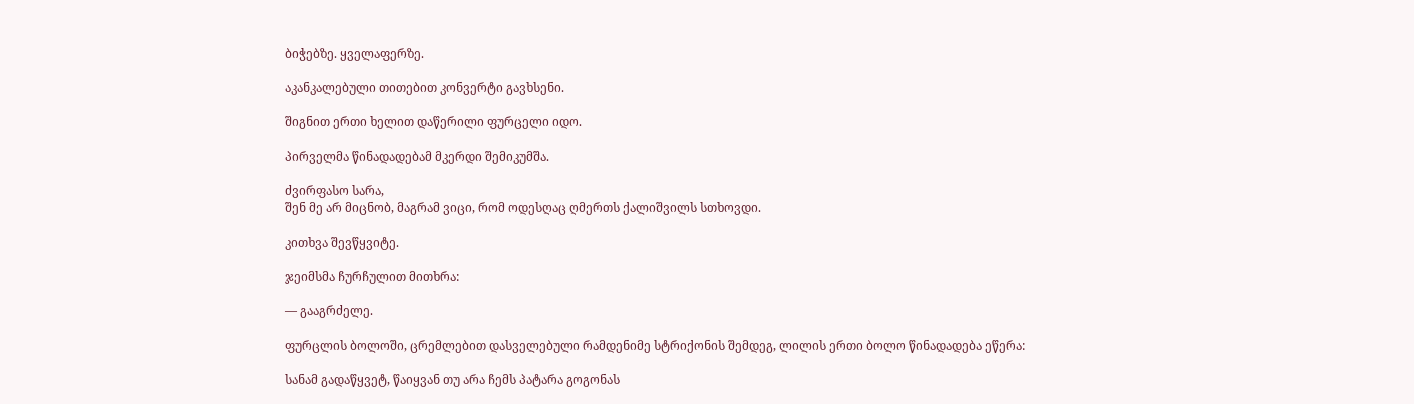ბიჭებზე. ყველაფერზე.

აკანკალებული თითებით კონვერტი გავხსენი.

შიგნით ერთი ხელით დაწერილი ფურცელი იდო.

პირველმა წინადადებამ მკერდი შემიკუმშა.

ძვირფასო სარა,
შენ მე არ მიცნობ, მაგრამ ვიცი, რომ ოდესღაც ღმერთს ქალიშვილს სთხოვდი.

კითხვა შევწყვიტე.

ჯეიმსმა ჩურჩულით მითხრა:

— გააგრძელე.

ფურცლის ბოლოში, ცრემლებით დასველებული რამდენიმე სტრიქონის შემდეგ, ლილის ერთი ბოლო წინადადება ეწერა:

სანამ გადაწყვეტ, წაიყვან თუ არა ჩემს პატარა გოგონას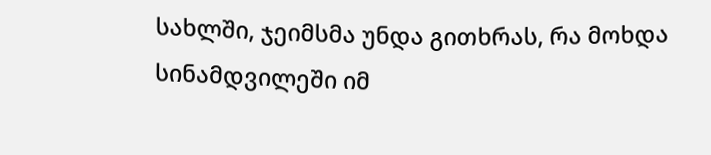სახლში, ჯეიმსმა უნდა გითხრას, რა მოხდა სინამდვილეში იმ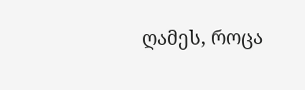ღამეს, როცა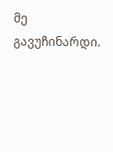მე გავუჩინარდი.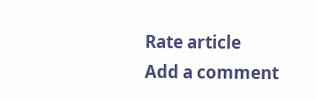Rate article
Add a comment